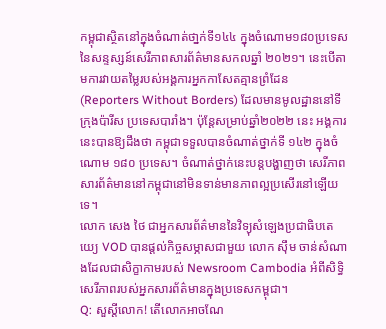កម្ពុជាស្ថិតនៅក្នុងចំណាត់ថា្នក់ទី១៤៤ ក្នុងចំណោម១៨០ប្រទេសនៃសន្ទស្សន៍សេរីភាពសារព័ត៌មានសកលឆ្នាំ ២០២១។ នេះបើតាមការវាយតម្លៃរបស់អង្គការអ្នកកាសែតគ្មានព្រំដែន (Reporters Without Borders) ដែលមានមូលដ្ឋាននៅទីក្រុងប៉ារីស ប្រទេសបារាំង។ ប៉ុន្តែសម្រាប់ឆ្នាំ២០២២ នេះ អង្គការនេះបានឱ្យដឹងថា កម្ពុជាទទួលបានចំណាត់ថ្នាក់ទី ១៤២ ក្នុងចំណោម ១៨០ ប្រទេស។ ចំណាត់ថ្នាក់នេះបន្តបង្ហាញថា សេរីភាពសារព័ត៌មាននៅកម្ពុជានៅមិនទាន់មានភាពល្អប្រសើរនៅឡើយទេ។
លោក សេង ថៃ ជាអ្នកសារព័ត៌មាននៃវិទ្យុសំឡេងប្រជាធិបតេយ្យេ VOD បានផ្តល់កិច្ចសម្ភាសជាមួយ លោក ស៊ឹម ចាន់សំណាងដែលជាសិក្ខាកាមរបស់ Newsroom Cambodia អំពីសិទិ្ធសេរីភាពរបស់អ្នកសារព័ត៌មានក្នុងប្រទេសកម្ពុជា។
Q: សួស្តីលោក! តើលោកអាចណែ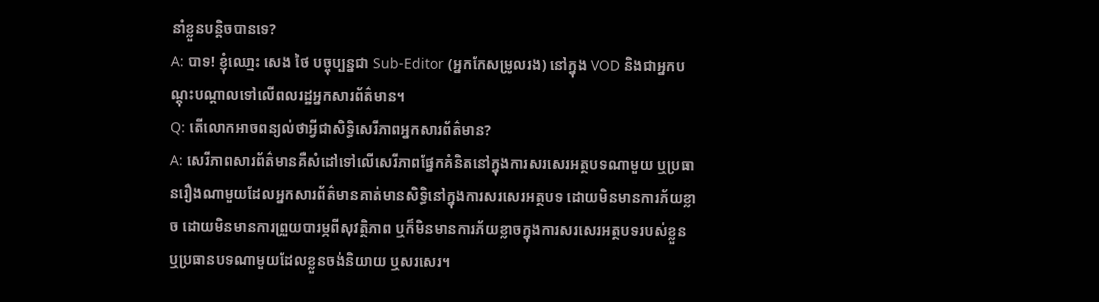នាំខ្លួនបន្តិចបានទេ?
A: បាទ! ខ្ញុំឈោ្មះ សេង ថៃ បច្ចុប្បន្នជា Sub-Editor (អ្នកកែសម្រូលរង) នៅក្នុង VOD និងជាអ្នកបណ្តុះបណ្តាលទៅលើពលរដ្ឋអ្នកសារព័ត៌មាន។
Q: តើលោកអាចពន្យល់ថាអ្វីជាសិទិ្ធសេរីភាពអ្នកសារព័ត៌មាន?
A: សេរីភាពសារព័ត៌មានគឺសំដៅទៅលើសេរីភាពផ្នែកគំនិតនៅក្នុងការសរសេរអត្ថបទណាមួយ ឬប្រធានរឿងណាមួយដែលអ្នកសារព័ត៌មានគាត់មានសិទ្ធិនៅក្នុងការសរសេរអត្ថបទ ដោយមិនមានការភ័យខ្លាច ដោយមិនមានការព្រួយបារម្ភពីសុវត្ថិភាព ឬក៏មិនមានការភ័យខ្លាចក្នុងការសរសេរអត្ថបទរបស់ខ្លួន ឬប្រធានបទណាមួយដែលខ្លួនចង់និយាយ ឬសរសេរ។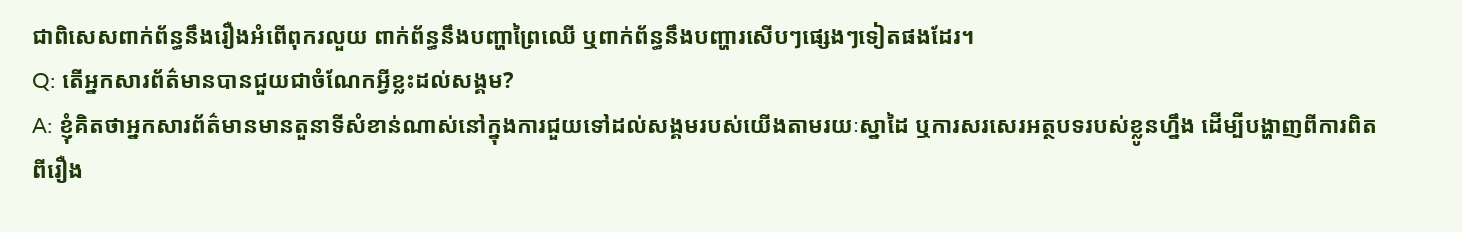ជាពិសេសពាក់ព័ន្ធនឹងរឿងអំពើពុករលួយ ពាក់ព័ន្ធនឹងបញ្ហាព្រៃឈើ ឬពាក់ព័ន្ធនឹងបញ្ហារសើបៗផ្សេងៗទៀតផងដែរ។
Q: តើអ្នកសារព័ត៌មានបានជួយជាចំណែកអ្វីខ្លះដល់សង្គម?
A: ខ្ញុំគិតថាអ្នកសារព័ត៌មានមានតួនាទីសំខាន់ណាស់នៅក្នុងការជួយទៅដល់សង្គមរបស់យើងតាមរយៈស្នាដៃ ឬការសរសេរអត្ថបទរបស់ខ្លូនហ្នឹង ដើម្បីបង្ហាញពីការពិតពីរឿង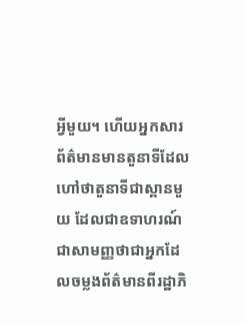អ្វីមួយ។ ហើយអ្នកសារព័ត៌មានមានតួនាទីដែលហៅថាតួនាទីជាស្ពានមួយ ដែលជាឧទាហរណ៍ជាសាមញ្ញថាជាអ្នកដែលចម្លងព័ត៌មានពីរដ្ឋាភិ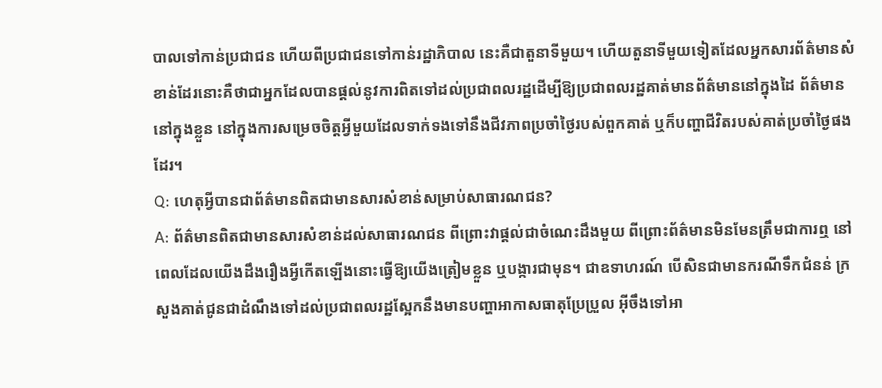បាលទៅកាន់ប្រជាជន ហើយពីប្រជាជនទៅកាន់រដ្ឋាភិបាល នេះគឺជាតួនាទីមួយ។ ហើយតួនាទីមួយទៀតដែលអ្នកសារព័ត៌មានសំខាន់ដែរនោះគឺថាជាអ្នកដែលបានផ្តល់នូវការពិតទៅដល់ប្រជាពលរដ្ឋដើម្បីឱ្យប្រជាពលរដ្ឋគាត់មានព័ត៌មាននៅក្នុងដៃ ព័ត៌មាននៅក្នុងខ្លួន នៅក្នុងការសម្រេចចិត្តអ្វីមួយដែលទាក់ទងទៅនឹងជីវភាពប្រចាំថ្ងៃរបស់ពួកគាត់ ឬក៏បញ្ហាជីវិតរបស់គាត់ប្រចាំថ្ងៃផងដែរ។
Q: ហេតុអ្វីបានជាព័ត៌មានពិតជាមានសារសំខាន់សម្រាប់សាធារណជន?
A: ព័ត៌មានពិតជាមានសារសំខាន់ដល់សាធារណជន ពីព្រោះវាផ្តល់ជាចំណេះដឹងមួយ ពីព្រោះព័ត៌មានមិនមែនត្រឹមជាការឮ នៅពេលដែលយើងដឹងរឿងអ្វីកើតឡើងនោះធ្វើឱ្យយើងត្រៀមខ្លួន ឬបង្ការជាមុន។ ជាឧទាហរណ៍ បើសិនជាមានករណីទឹកជំនន់ ក្រសួងគាត់ជូនជាដំណឹងទៅដល់ប្រជាពលរដ្ឋស្អែកនឹងមានបញ្ហាអាកាសធាតុប្រែប្រួល អ៊ីចឹងទៅអា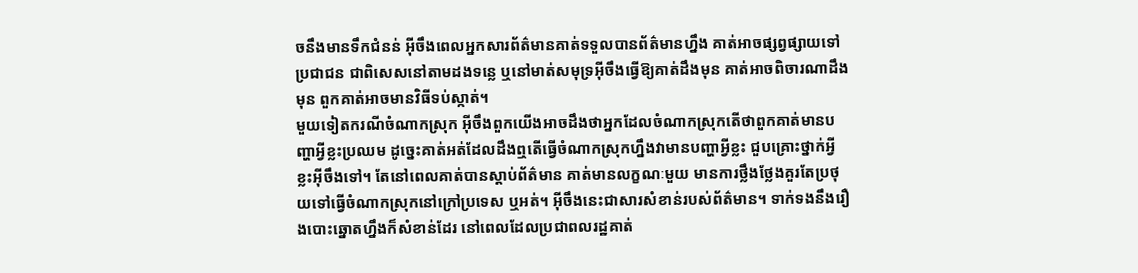ចនឹងមានទឹកជំនន់ អ៊ីចឹងពេលអ្នកសារព័ត៌មានគាត់ទទួលបានព័ត៌មានហ្នឹង គាត់អាចផ្សព្វផ្សាយទៅប្រជាជន ជាពិសេសនៅតាមដងទន្លេ ឬនៅមាត់សមុទ្រអ៊ីចឹងធ្វើឱ្យគាត់ដឹងមុន គាត់អាចពិចារណាដឹងមុន ពួកគាត់អាចមានវិធីទប់ស្កាត់។
មួយទៀតករណីចំណាកស្រុក អ៊ីចឹងពួកយើងអាចដឹងថាអ្នកដែលចំណាកស្រុកតើថាពួកគាត់មានបញ្ហាអ្វីខ្លះប្រឈម ដូច្នេះគាត់អត់ដែលដឹងឮតើធ្វើចំណាកស្រុកហ្នឹងវាមានបញ្ហាអ្វីខ្លះ ជួបគ្រោះថ្នាក់អ្វីខ្លះអ៊ីចឹងទៅ។ តែនៅពេលគាត់បានស្តាប់ព័ត៌មាន គាត់មានលក្ខណៈមួយ មានការថ្លឹងថ្លែងគួរតែប្រថុយទៅធ្វើចំណាកស្រុកនៅក្រៅប្រទេស ឬអត់។ អ៊ីចឹងនេះជាសារសំខាន់របស់ព័ត៌មាន។ ទាក់ទងនឹងរឿងបោះឆ្នោតហ្នឹងក៏សំខាន់ដែរ នៅពេលដែលប្រជាពលរដ្ឋគាត់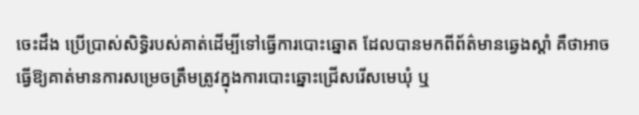ចេះដឹង ប្រើប្រាស់សិទ្ធិរបស់គាត់ដើម្បីទៅធ្វើការបោះឆ្នោត ដែលបានមកពីព័ត៌មានឆ្វេងស្តាំ គឺថាអាចធ្វើឱ្យគាត់មានការសម្រេចត្រឹមត្រូវក្នុងការបោះឆ្នោះជ្រើសរើសមេឃុំ ឬ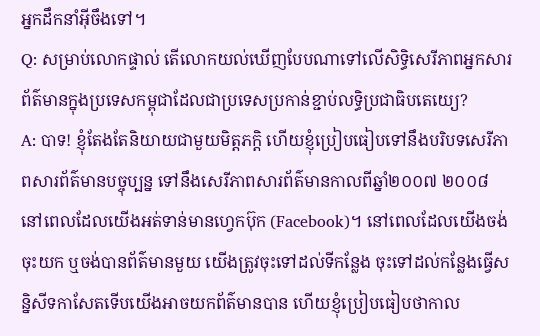អ្នកដឹកនាំអ៊ីចឹងទៅ។
Q: សម្រាប់លោកផ្ទាល់ តើលោកយល់ឃើញបែបណាទៅលើសិទ្ធិសេរីភាពអ្នកសារព័ត៌មានក្នុងប្រទេសកម្ពុជាដែលជាប្រទេសប្រកាន់ខ្ជាប់លទិ្ធប្រជាធិបតេយ្យេ?
A: បាទ! ខ្ញុំតែងតែនិយាយជាមួយមិត្តភក្តិ ហើយខ្ញុំប្រៀបធៀបទៅនឹងបរិបទសេរីភាពសារព័ត៌មានបច្ចុប្បន្ន ទៅនឹងសេរីភាពសារព័ត៌មានកាលពីឆ្នាំ២០០៧ ២០០៨ នៅពេលដែលយើងអត់ទាន់មានហ្វេកប៊ុក (Facebook)។ នៅពេលដែលយើងចង់ចុះយក ឬចង់បានព័ត៌មានមួយ យើងត្រូវចុះទៅដល់ទីកន្លែង ចុះទៅដល់កន្លែងធ្វើសន្និសីទកាសែតទើបយើងអាចយកព័ត៌មានបាន ហើយខ្ញុំប្រៀបធៀបថាកាល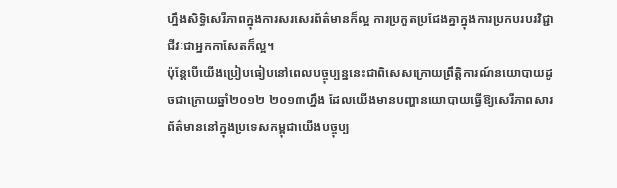ហ្នឹងសិទ្ធិសេរីភាពក្នុងការសរសេរព័ត៌មានក៏ល្អ ការប្រកួតប្រជែងគ្នាក្នុងការប្រកបរបរវិជ្ជាជីវៈជាអ្នកកាសែតក៏ល្អ។
ប៉ុន្តែបើយើងប្រៀបធៀបនៅពេលបច្ចុប្បន្ននេះជាពិសេសក្រោយព្រឹត្តិការណ៍នយោបាយដូចជាក្រោយឆ្នាំ២០១២ ២០១៣ហ្នឹង ដែលយើងមានបញ្ហានយោបាយធ្វើឱ្យសេរីភាពសារព័ត៌មាននៅក្នុងប្រទេសកម្ពុជាយើងបច្ចុប្ប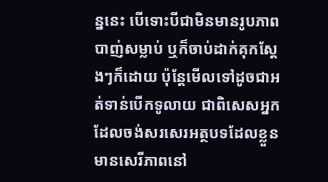ន្ននេះ បើទោះបីជាមិនមានរូបភាពបាញ់សម្លាប់ ឬក៏ចាប់ដាក់គុកស្តែងៗក៏ដោយ ប៉ុន្តែមើលទៅដូចជាអត់ទាន់បើកទូលាយ ជាពិសេសអ្នកដែលចង់សរសេរអត្ថបទដែលខ្លួនមានសេរីភាពនៅ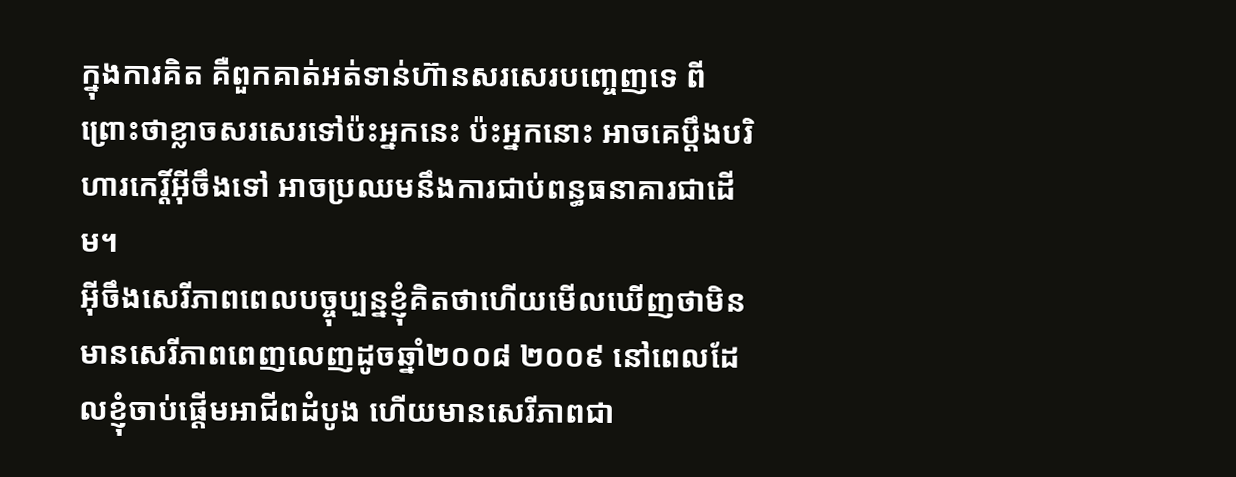ក្នុងការគិត គឺពួកគាត់អត់ទាន់ហ៊ានសរសេរបញ្ចេញទេ ពីព្រោះថាខ្លាចសរសេរទៅប៉ះអ្នកនេះ ប៉ះអ្នកនោះ អាចគេប្តឹងបរិហារកេរ្តិ៍អ៊ីចឹងទៅ អាចប្រឈមនឹងការជាប់ពន្ធធនាគារជាដើម។
អ៊ីចឹងសេរីភាពពេលបច្ចុប្បន្នខ្ញុំគិតថាហើយមើលឃើញថាមិនមានសេរីភាពពេញលេញដូចឆ្នាំ២០០៨ ២០០៩ នៅពេលដែលខ្ញុំចាប់ផ្តើមអាជីពដំបូង ហើយមានសេរីភាពជា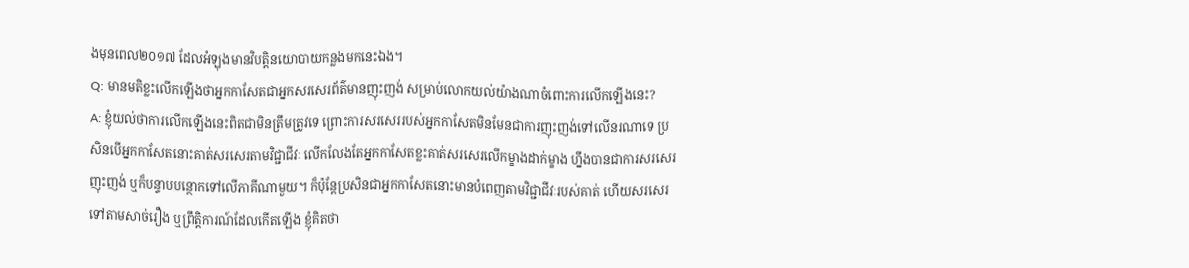ងមុនពេល២០១៧ ដែលអំឡុងមានវិបត្តិនយោបាយកន្លងមកនេះឯង។
Q: មានមតិខ្លះលើកឡើងថាអ្នកកាសែតជាអ្នកសរសេរព័ត៌មានញុះញង់ សម្រាប់លោកយល់យ៉ាងណាចំពោះការលើកឡើងនេះ?
A: ខ្ញុំយល់ថាការលើកឡើងនេះពិតជាមិនត្រឹមត្រូវទេ ព្រោះការសរសេររបស់អ្នកកាសែតមិនមែនជាការញុះញង់ទៅលើនរណាទេ ប្រសិនបើអ្នកកាសែតនោះគាត់សរសេរតាមវិជ្ជាជីវៈ លើកលែងតែអ្នកកាសែតខ្លះគាត់សរសេរលើកម្ខាងដាក់ម្ខាង ហ្នឹងបានជាការសរសេរញុះញង់ ឬក៏បន្ទាបបន្ថោកទៅលើភាគីណាមួយ។ ក៏ប៉ុន្តែប្រសិនជាអ្នកកាសែតនោះមានបំពេញតាមវិជ្ជាជីវៈរបស់គាត់ ហើយសរសេរទៅតាមសាច់រឿង ឬព្រឹត្តិការណ៍ដែលកើតឡើង ខ្ញុំគិតថា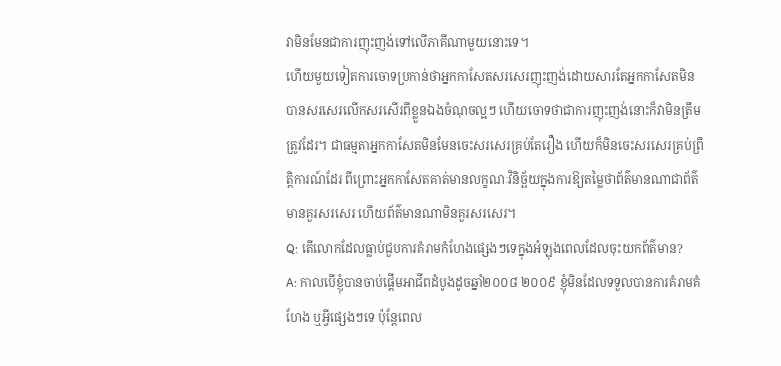វាមិនមែនជាការញុះញង់ទៅលើភាគីណាមួយនោះទេ។
ហើយមួយទៀតការចោទប្រកាន់ថាអ្នកកាសែតសរសេរញុះញង់ដោយសារតែអ្នកកាសែតមិនបានសរសេរលើកសរសើរពីខ្លួនឯងចំណុចល្អៗ ហើយចោទថាជាការញុះញង់នោះក៏វាមិនត្រឹមត្រូវដែរ។ ជាធម្មតាអ្នកកាសែតមិនមែនចេះសរសេរគ្រប់តែរឿង ហើយក៏មិនចេះសរសេរគ្រប់ព្រឹត្តិការណ៍ដែរ ពីព្រោះអ្នកកាសែតគាត់មានលក្ខណៈវិនិច្ឆ័យក្នុងការឱ្យតម្លៃថាព័ត៌មានណាជាព័ត៌មានគួរសរសេរ ហើយព័ត៌មានណាមិនគួរសរសេរ។
Q: តើលោកដែលធ្លាប់ជួបការគំរាមកំហែងផ្សេងៗទេក្នុងអំឡុងពេលដែលចុះយកព័ត៌មាន?
A: កាលបើខ្ញុំបានចាប់ផ្តើមអាជីពដំបូងដូចឆ្នាំ២០០៨ ២០០៩ ខ្ញុំមិនដែលទទួលបានការគំរាមគំហែង ឬអ្វីផ្សេងៗទេ ប៉ុន្តែពេល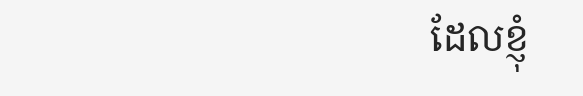ដែលខ្ញុំ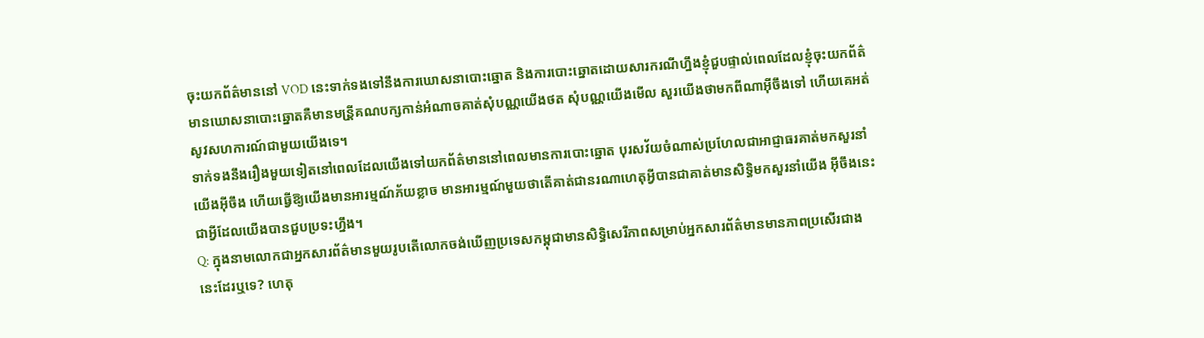ចុះយកព័ត៌មាននៅ VOD នេះទាក់ទងទៅនឹងការឃោសនាបោះឆ្នោត និងការបោះឆ្នោតដោយសារករណីហ្នឹងខ្ញុំជួបផ្ទាល់ពេលដែលខ្ញុំចុះយកព័ត៌មានឃោសនាបោះឆ្នោតគឺមានមន្រី្តគណបក្សកាន់អំណាចគាត់សុំបណ្ណយើងថត សុំបណ្ណយើងមើល សួរយើងថាមកពីណាអ៊ីចឹងទៅ ហើយគេអត់សូវសហការណ៍ជាមួយយើងទេ។
ទាក់ទងនឹងរឿងមួយទៀតនៅពេលដែលយើងទៅយកព័ត៌មាននៅពេលមានការបោះឆ្នោត បុរសវ័យចំណាស់ប្រហែលជាអាជ្ញាធរគាត់មកសួរនាំយើងអ៊ីចឹង ហើយធ្វើឱ្យយើងមានអារម្មណ៍ភ័យខ្លាច មានអារម្មណ៍មួយថាតើគាត់ជានរណាហេតុអ្វីបានជាគាត់មានសិទ្ធិមកសួរនាំយើង អ៊ីចឹងនេះជាអ្វីដែលយើងបានជួបប្រទះហ្នឹង។
Q: ក្នុងនាមលោកជាអ្នកសារព័ត៌មានមួយរូបតើលោកចង់ឃើញប្រទេសកម្ពុជាមានសិទិ្ធសេរីភាពសម្រាប់អ្នកសារព័ត៌មានមានភាពប្រសើរជាងនេះដែរឬទេ? ហេតុ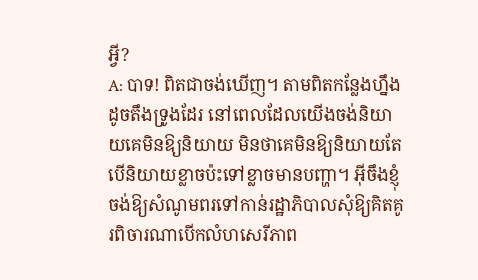អ្វី?
A: បាទ! ពិតជាចង់ឃើញ។ តាមពិតកន្លែងហ្នឹងដូចតឹងទ្រូងដែរ នៅពេលដែលយើងចង់និយាយគេមិនឱ្យនិយាយ មិនថាគេមិនឱ្យនិយាយតែបើនិយាយខ្លាចប៉ះទៅខ្លាចមានបញ្ហា។ អ៊ីចឹងខ្ញុំចង់ឱ្យសំណូមពរទៅកាន់រដ្ឋាភិបាលសុំឱ្យគិតគូរពិចារណាបើកលំហសេរីភាព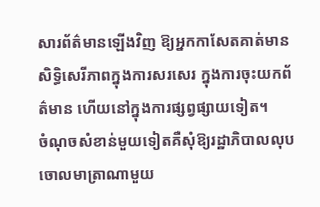សារព័ត៌មានឡើងវិញ ឱ្យអ្នកកាសែតគាត់មានសិទិ្ធសេរីភាពក្នុងការសរសេរ ក្នុងការចុះយកព័ត៌មាន ហើយនៅក្នុងការផ្សព្វផ្សាយទៀត។
ចំណុចសំខាន់មួយទៀតគឺសុំឱ្យរដ្ឋាភិបាលលុបចោលមាត្រាណាមួយ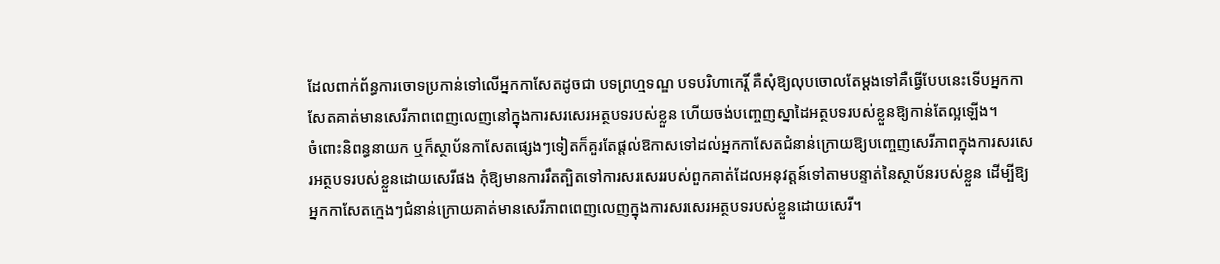ដែលពាក់ព័ន្ធការចោទប្រកាន់ទៅលើអ្នកកាសែតដូចជា បទព្រហ្មទណ្ឌ បទបរិហាកេរ្តិ៍ គឺសុំឱ្យលុបចោលតែម្តងទៅគឺធ្វើបែបនេះទើបអ្នកកាសែតគាត់មានសេរីភាពពេញលេញនៅក្នុងការសរសេរអត្ថបទរបស់ខ្លួន ហើយចង់បញ្ចេញស្នាដៃអត្ថបទរបស់ខ្លួនឱ្យកាន់តែល្អឡើង។
ចំពោះនិពន្ធនាយក ឬក៏ស្ថាប័នកាសែតផ្សេងៗទៀតក៏គួរតែផ្តល់ឱកាសទៅដល់អ្នកកាសែតជំនាន់ក្រោយឱ្យបញ្ចេញសេរីភាពក្នុងការសរសេរអត្ថបទរបស់ខ្លួនដោយសេរីផង កុំឱ្យមានការរឹតត្បិតទៅការសរសេររបស់ពួកគាត់ដែលអនុវត្តន៍ទៅតាមបន្ទាត់នៃស្ថាប័នរបស់ខ្លួន ដើម្បីឱ្យអ្នកកាសែតក្មេងៗជំនាន់ក្រោយគាត់មានសេរីភាពពេញលេញក្នុងការសរសេរអត្ថបទរបស់ខ្លួនដោយសេរី។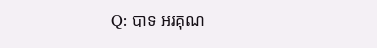Q: បាទ អរគុណ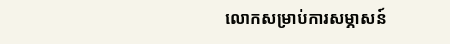លោកសម្រាប់ការសម្ភាសន៍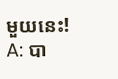មួយនេះ!
A: បា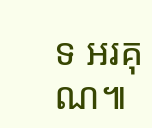ទ អរគុណ៕